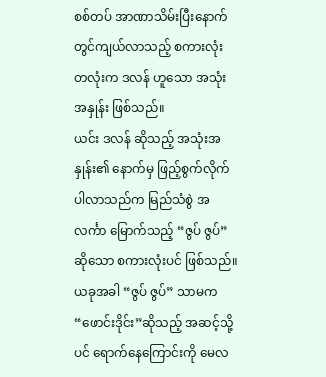စစ်တပ် အာဏာသိမ်းပြီးနောက် တွင်ကျယ်လာသည့် စကားလုံး တလုံးက ဒလန် ဟူသော အသုံးအနှုန်း ဖြစ်သည်။
ယင်း ဒလန် ဆိုသည့် အသုံးအနှုန်း၏ နောက်မှ ဖြည့်စွက်လိုက်ပါလာသည်က မြည်သံစွဲ အလင်္ကာ မြောက်သည့် “ဇွပ် ဇွပ်” ဆိုသော စကားလုံးပင် ဖြစ်သည်။
ယခုအခါ “ဇွပ် ဇွပ်” သာမက “ဖောင်းဒိုင်း”ဆိုသည့် အဆင့်သို့ပင် ရောက်နေကြောင်းကို မေလ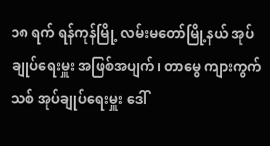၁၈ ရက် ရန်ကုန်မြို့ လမ်းမတော်မြို့နယ် အုပ်ချုပ်ရေးမှူး အဖြစ်အပျက်၊ တာမွေ ကျားကွက်သစ် အုပ်ချုပ်ရေးမှူး ဒေါ်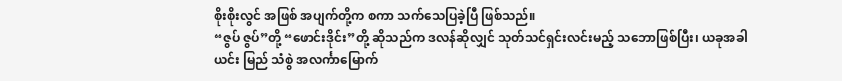စိုးစိုးလွင် အဖြစ် အပျက်တို့က စကာ သက်သေပြခဲ့ပြီ ဖြစ်သည်။
“ဇွပ် ဇွပ်”တို့ “ဖောင်းဒိုင်း”တို့ ဆိုသည်က ဒလန်ဆိုလျှင် သုတ်သင်ရှင်းလင်းမည့် သဘောဖြစ်ပြီး၊ ယခုအခါ ယင်း မြည် သံစွဲ အလင်္ကာမြောက်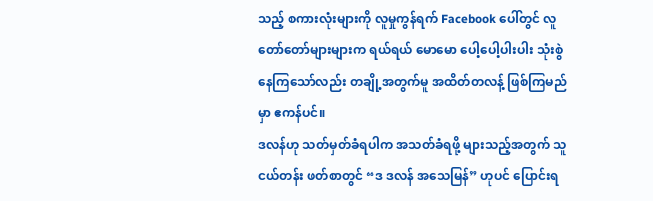သည့် စကားလုံးများကို လူမှုကွန်ရက် Facebook ပေါ်တွင် လူတော်တော်များများက ရယ်ရယ် မောမော ပေါ့ပေါ့ပါးပါး သုံးစွဲနေကြသော်လည်း တချို့အတွက်မူ အထိတ်တလန့် ဖြစ်ကြမည်မှာ ဧကန်ပင်။
ဒလန်ဟု သတ်မှတ်ခံရပါက အသတ်ခံရဖို့ များသည့်အတွက် သူငယ်တန်း ဖတ်စာတွင် “ဒ ဒလန် အသေမြန်” ဟုပင် ပြောင်းရ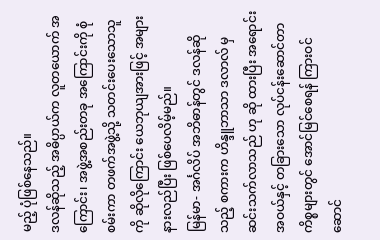မည့် ပုံဖြစ်နေသည်။
ဒလန်ဆိုသည့် အဓိပ္ပာယ်က လူတယောက် အကြောင်း၊ အဖွဲ့အစည်းတခု အကြောင်းကို စုံစမ်းကာ တဖက်အဖွဲ့သို့ သတင်းပေးသောသူကို ဆိုလိုကြောင်း ယေဘုယျအားဖြင့် အများ နားလည်ပြီး ဖြစ်ပေလိမ့်မည်။
မြန်မာ- အင်္ဂလိပ် အဘိဓာန်တွင် ဒလန်ဆိုသည့် စကားက ဟိန္ဒူဘာသာ ဒလာလ် မှ ဆင်းသက်လာသည် ဟု ဆို ထားပြီး အရောင်းအဝယ်နှင့် တခြားသော လုပ်ငန်းဆောင်တာ ကိစ္စများတွင် အောင်မြင်စေရန် ကြားဝင်ဆောင်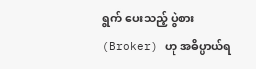ရွက် ပေးသည့် ပွဲစား (Broker) ဟု အဓိပ္ပာယ်ရ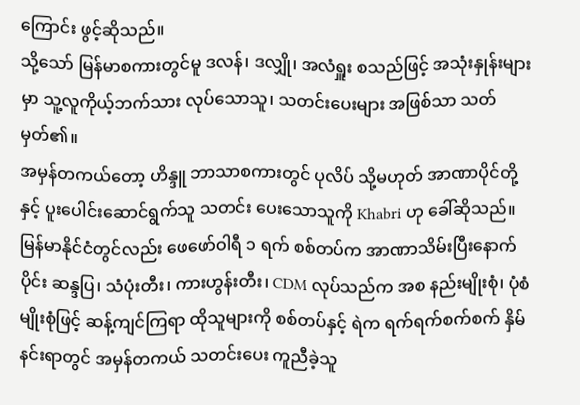ကြောင်း ဖွင့်ဆိုသည်။
သို့သော် မြန်မာစကားတွင်မူ ဒလန်၊ ဒလျှို၊ အလံရှူး စသည်ဖြင့် အသုံးနှုန်းများမှာ သူ့လူကိုယ့်ဘက်သား လုပ်သောသူ၊ သတင်းပေးများ အဖြစ်သာ သတ်မှတ်၏။
အမှန်တကယ်တော့ ဟိန္ဒူ ဘာသာစကားတွင် ပုလိပ် သို့မဟုတ် အာဏာပိုင်တို့နှင့် ပူးပေါင်းဆောင်ရွက်သူ သတင်း ပေးသောသူကို Khabri ဟု ခေါ်ဆိုသည်။
မြန်မာနိုင်ငံတွင်လည်း ဖေဖော်ဝါရီ ၁ ရက် စစ်တပ်က အာဏာသိမ်းပြီးနောက်ပိုင်း ဆန္ဒပြ၊ သံပုံးတီး၊ ကားဟွန်းတီး၊ CDM လုပ်သည်က အစ နည်းမျိုးစုံ၊ ပုံစံမျိုးစုံဖြင့် ဆန့်ကျင်ကြရာ ထိုသူများကို စစ်တပ်နှင့် ရဲက ရက်ရက်စက်စက် နှိမ်နင်းရာတွင် အမှန်တကယ် သတင်းပေး ကူညီခဲ့သူ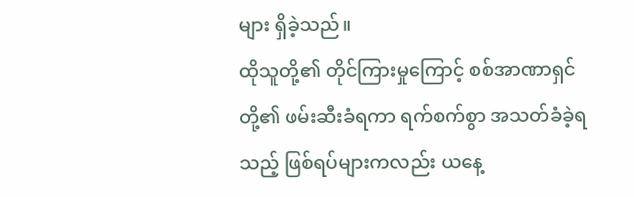များ ရှိခဲ့သည်။
ထိုသူတို့၏ တိုင်ကြားမှုကြောင့် စစ်အာဏာရှင်တို့၏ ဖမ်းဆီးခံရကာ ရက်စက်စွာ အသတ်ခံခဲ့ရသည့် ဖြစ်ရပ်များကလည်း ယနေ့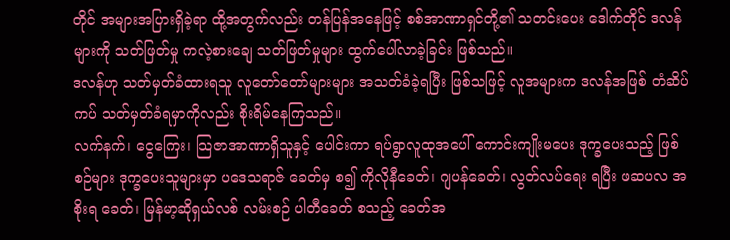တိုင် အများအပြားရှိခဲ့ရာ ထို့အတွက်လည်း တန်ပြန်အနေဖြင့် စစ်အာဏာရှင်တို့၏ သတင်းပေး ဒေါက်တိုင် ဒလန်များကို သတ်ဖြတ်မှု ကလဲ့စားချေ သတ်ဖြတ်မှုများ ထွက်ပေါ်လာခဲ့ခြင်း ဖြစ်သည်။
ဒလန်ဟု သတ်မှတ်ခံထားရသူ လူတော်တော်များများ အသတ်ခံခဲ့ရပြီး ဖြစ်သဖြင့် လူအများက ဒလန်အဖြစ် တံဆိပ်ကပ် သတ်မှတ်ခံရမှာကိုလည်း စိုးရိမ်နေကြသည်။
လက်နက်၊ ငွေကြေး၊ သြဇာအာဏာရှိသူနှင့် ပေါင်းကာ ရပ်ရွာလူထုအပေါ် ကောင်းကျိုးမပေး ဒုက္ခပေးသည့် ဖြစ် စဉ်များ ဒုက္ခပေးသူများမှာ ပဒေသရာဇ် ခေတ်မှ စ၍ ကိုလိုနီခေတ်၊ ဂျပန်ခေတ်၊ လွတ်လပ်ရေး ရပြီး ဖဆပလ အစိုးရ ခေတ်၊ မြန်မာ့ဆိုရှယ်လစ် လမ်းစဉ် ပါတီခေတ် စသည့် ခေတ်အ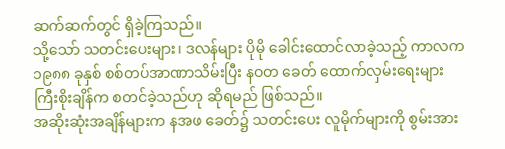ဆက်ဆက်တွင် ရှိခဲ့ကြသည်။
သို့သော် သတင်းပေးများ၊ ဒလန်များ ပိုမို ခေါင်းထောင်လာခဲ့သည့် ကာလက ၁၉၈၈ ခုနှစ် စစ်တပ်အာဏာသိမ်းပြီး နဝတ ခေတ် ထောက်လှမ်းရေးများ ကြီးစိုးချိန်က စတင်ခဲ့သည်ဟု ဆိုရမည် ဖြစ်သည်။
အဆိုးဆုံးအချိန်များက နအဖ ခေတ်၌ သတင်းပေး လူမိုက်များကို စွမ်းအား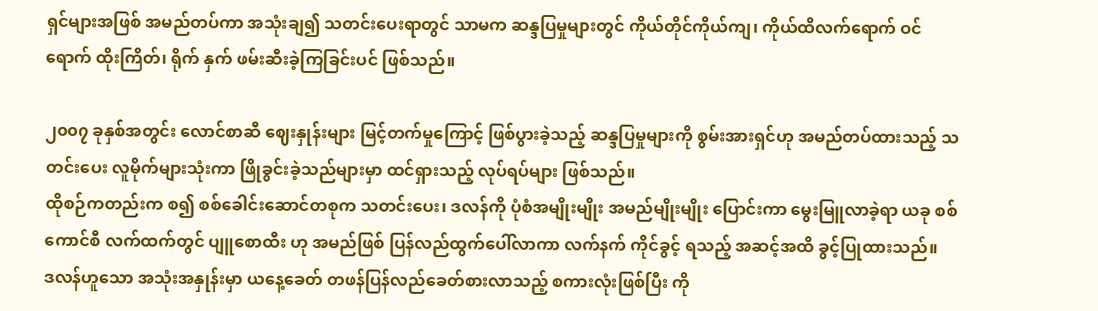ရှင်များအဖြစ် အမည်တပ်ကာ အသုံးချ၍ သတင်းပေးရာတွင် သာမက ဆန္ဒပြမှုများတွင် ကိုယ်တိုင်ကိုယ်ကျ၊ ကိုယ်ထိလက်ရောက် ဝင်ရောက် ထိုးကြိတ်၊ ရိုက် နှက် ဖမ်းဆီးခဲ့ကြခြင်းပင် ဖြစ်သည်။

၂၀၀၇ ခုနှစ်အတွင်း လောင်စာဆီ ဈေးနှုန်းများ မြင့်တက်မှုကြောင့် ဖြစ်ပွားခဲ့သည့် ဆန္ဒပြမှုများကို စွမ်းအားရှင်ဟု အမည်တပ်ထားသည့် သတင်းပေး လူမိုက်များသုံးကာ ဖြိုခွင်းခဲ့သည်များမှာ ထင်ရှားသည့် လုပ်ရပ်များ ဖြစ်သည်။
ထိုစဉ်ကတည်းက စ၍ စစ်ခေါင်းဆောင်တစုက သတင်းပေး၊ ဒလန်ကို ပုံစံအမျိုးမျိုး အမည်မျိုးမျိုး ပြောင်းကာ မွေးမြူလာခဲ့ရာ ယခု စစ်ကောင်စီ လက်ထက်တွင် ပျူစောထီး ဟု အမည်ဖြစ် ပြန်လည်ထွက်ပေါ်လာကာ လက်နက် ကိုင်ခွင့် ရသည့် အဆင့်အထိ ခွင့်ပြုထားသည်။
ဒလန်ဟူသော အသုံးအနှုန်းမှာ ယနေ့ခေတ် တဖန်ပြန်လည်ခေတ်စားလာသည့် စကားလုံးဖြစ်ပြီး ကို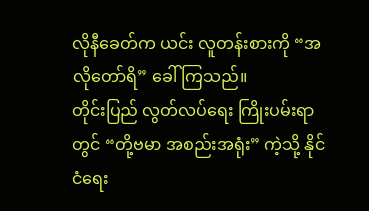လိုနီခေတ်က ယင်း လူတန်းစားကို “အလိုတော်ရိ” ခေါ်ကြသည်။
တိုင်းပြည် လွတ်လပ်ရေး ကြိုးပမ်းရာတွင် “တို့ဗမာ အစည်းအရုံး” ကဲ့သို့ နိုင်ငံရေး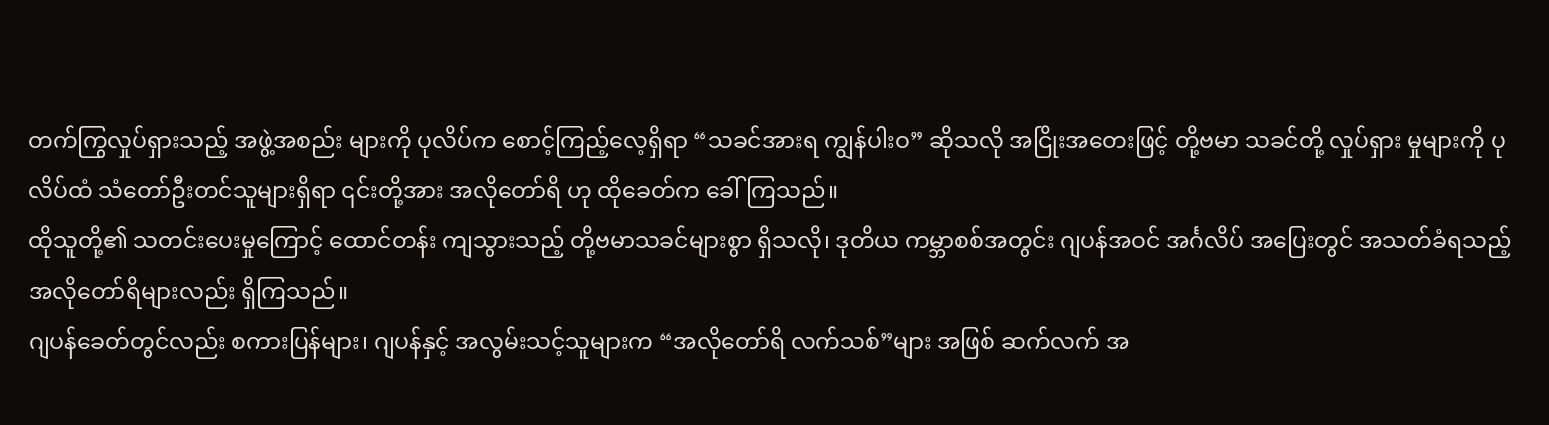တက်ကြွလှုပ်ရှားသည့် အဖွဲ့အစည်း များကို ပုလိပ်က စောင့်ကြည့်လေ့ရှိရာ “သခင်အားရ ကျွန်ပါးဝ” ဆိုသလို အငြိုးအတေးဖြင့် တို့ဗမာ သခင်တို့ လှုပ်ရှား မှုများကို ပုလိပ်ထံ သံတော်ဦးတင်သူများရှိရာ ၎င်းတို့အား အလိုတော်ရိ ဟု ထိုခေတ်က ခေါ်ကြသည်။
ထိုသူတို့၏ သတင်းပေးမှုကြောင့် ထောင်တန်း ကျသွားသည့် တို့ဗမာသခင်များစွာ ရှိသလို၊ ဒုတိယ ကမ္ဘာစစ်အတွင်း ဂျပန်အဝင် အင်္ဂလိပ် အပြေးတွင် အသတ်ခံရသည့် အလိုတော်ရိများလည်း ရှိကြသည်။
ဂျပန်ခေတ်တွင်လည်း စကားပြန်များ၊ ဂျပန်နှင့် အလွမ်းသင့်သူများက “အလိုတော်ရိ လက်သစ်”များ အဖြစ် ဆက်လက် အ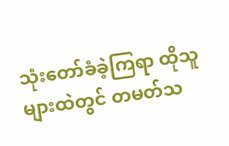သုံးတော်ခံခဲ့ကြရာ ထိုသူများထဲတွင် တမတ်သ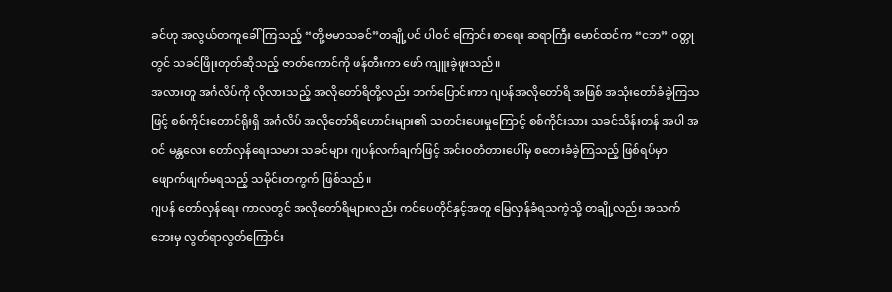ခင်ဟု အလွယ်တကူခေါ်ကြသည့် “တို့ဗမာသခင်”တချို့ပင် ပါဝင် ကြောင်း စာရေး ဆရာကြီး မောင်ထင်က “ငဘ” ဝတ္တုတွင် သခင်ဖြိုးတုတ်ဆိုသည့် ဇာတ်ကောင်ကို ဖန်တီးကာ ဖော် ကျူးခဲ့ဖူးသည်။
အလားတူ အင်္ဂလိပ်ကို လိုလားသည့် အလိုတော်ရိတို့လည်း ဘက်ပြောင်းကာ ဂျပန်အလိုတော်ရိ အဖြစ် အသုံးတော်ခံခဲ့ကြသဖြင့် စစ်ကိုင်းတောင်ရိုးရှိ အင်္ဂလိပ် အလိုတော်ရိဟောင်းများ၏ သတင်းပေးမှုကြောင့် စစ်ကိုင်းသား သခင်သိန်းတန် အပါ အဝင် မန္တလေး တော်လှန်ရေးသမား သခင်များ ဂျပန်လက်ချက်ဖြင့် အင်းဝတံတားပေါ်မှ စတေးခံခဲ့ကြသည့် ဖြစ်ရပ်မှာ ဖျောက်ဖျက်မရသည့် သမိုင်းတကွက် ဖြစ်သည်။
ဂျပန် တော်လှန်ရေး ကာလတွင် အလိုတော်ရိများလည်း ကင်ပေတိုင်နှင့်အတူ မြေလှန်ခံရသကဲ့သို့ တချို့လည်း အသက် ဘေးမှ လွတ်ရာလွတ်ကြောင်း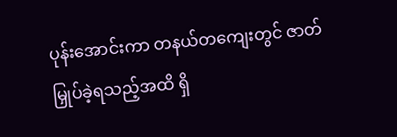ပုန်းအောင်းကာ တနယ်တကျေးတွင် ဇာတ်မြှုပ်ခဲ့ရသည့်အထိ ရှိ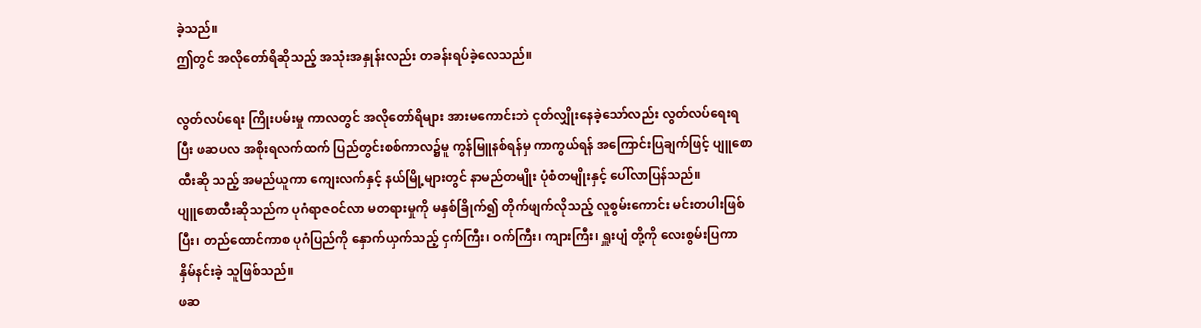ခဲ့သည်။
ဤတွင် အလိုတော်ရိဆိုသည့် အသုံးအနှုန်းလည်း တခန်းရပ်ခဲ့လေသည်။

လွတ်လပ်ရေး ကြိုးပမ်းမှု ကာလတွင် အလိုတော်ရိများ အားမကောင်းဘဲ ငုတ်လျှိုးနေခဲ့သော်လည်း လွတ်လပ်ရေးရပြီး ဖဆပလ အစိုးရလက်ထက် ပြည်တွင်းစစ်ကာလ၌မူ ကွန်မြူနစ်ရန်မှ ကာကွယ်ရန် အကြောင်းပြချက်ဖြင့် ပျူစောထီးဆို သည့် အမည်ယူကာ ကျေးလက်နှင့် နယ်မြို့များတွင် နာမည်တမျိုး ပုံစံတမျိုးနှင့် ပေါ်လာပြန်သည်။
ပျူစောထီးဆိုသည်က ပုဂံရာဇဝင်လာ မတရားမှုကို မနှစ်ခြိုက်၍ တိုက်ဖျက်လိုသည့် လူစွမ်းကောင်း မင်းတပါးဖြစ်ပြီး၊ တည်ထောင်ကာစ ပုဂံပြည်ကို နှောက်ယှက်သည့် ငှက်ကြီး၊ ဝက်ကြီး၊ ကျားကြီး၊ ရှူးပျံ တို့ကို လေးစွမ်းပြကာ နှိမ်နင်းခဲ့ သူဖြစ်သည်။
ဖဆ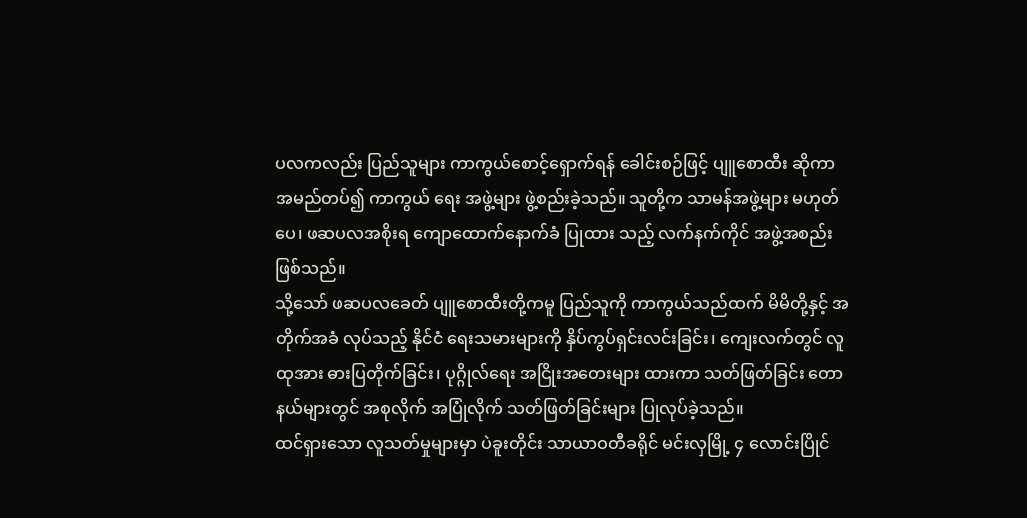ပလကလည်း ပြည်သူများ ကာကွယ်စောင့်ရှောက်ရန် ခေါင်းစဉ်ဖြင့် ပျူစောထီး ဆိုကာ အမည်တပ်၍ ကာကွယ် ရေး အဖွဲ့များ ဖွဲ့စည်းခဲ့သည်။ သူတို့က သာမန်အဖွဲ့များ မဟုတ်ပေ၊ ဖဆပလအစိုးရ ကျောထောက်နောက်ခံ ပြုထား သည့် လက်နက်ကိုင် အဖွဲ့အစည်း ဖြစ်သည်။
သို့သော် ဖဆပလခေတ် ပျူစောထီးတို့ကမူ ပြည်သူကို ကာကွယ်သည်ထက် မိမိတို့နှင့် အတိုက်အခံ လုပ်သည့် နိုင်ငံ ရေးသမားများကို နှိပ်ကွပ်ရှင်းလင်းခြင်း၊ ကျေးလက်တွင် လူထုအား ဓားပြတိုက်ခြင်း၊ ပုဂ္ဂိုလ်ရေး အငြိုးအတေးများ ထားကာ သတ်ဖြတ်ခြင်း တောနယ်များတွင် အစုလိုက် အပြုံလိုက် သတ်ဖြတ်ခြင်းများ ပြုလုပ်ခဲ့သည်။
ထင်ရှားသော လူသတ်မှုများမှာ ပဲခူးတိုင်း သာယာဝတီခရိုင် မင်းလှမြို့ ၄ လောင်းပြိုင်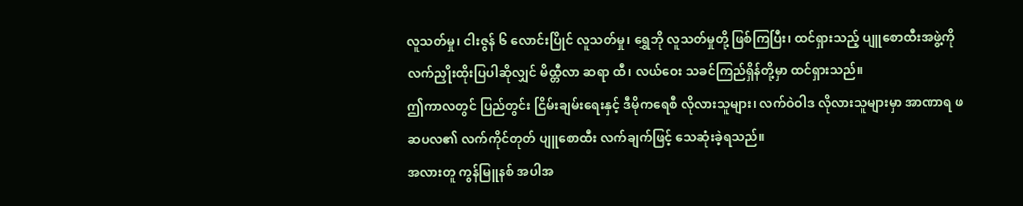လူသတ်မှု၊ ငါးဇွန် ၆ လောင်းပြိုင် လူသတ်မှု၊ ရွှေဘို လူသတ်မှုတို့ ဖြစ်ကြပြီး၊ ထင်ရှားသည့် ပျူစောထီးအဖွဲ့ကို လက်ညှိုးထိုးပြပါဆိုလျှင် မိထ္တီလာ ဆရာ ထီ၊ လယ်ဝေး သခင်ကြည်ရှိန်တို့မှာ ထင်ရှားသည်။
ဤကာလတွင် ပြည်တွင်း ငြိမ်းချမ်းရေးနှင့် ဒီမိုကရေစီ လိုလားသူများ၊ လက်ဝဲဝါဒ လိုလားသူများမှာ အာဏာရ ဖဆပလ၏ လက်ကိုင်တုတ် ပျူစောထီး လက်ချက်ဖြင့် သေဆုံးခဲ့ရသည်။
အလားတူ ကွန်မြူနစ် အပါအ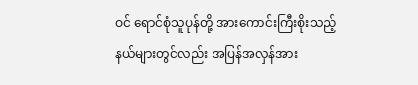ဝင် ရောင်စုံသူပုန်တို့ အားကောင်းကြီးစိုးသည့် နယ်များတွင်လည်း အပြန်အလှန်အား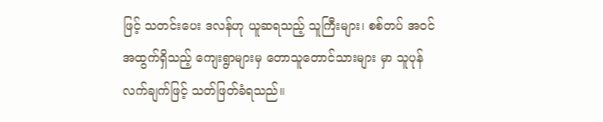ဖြင့် သတင်းပေး ဒလန်ဟု ယူဆရသည့် သူကြီးများ၊ စစ်တပ် အဝင်အထွက်ရှိသည့် ကျေးရွာများမှ တောသူတောင်သားများ မှာ သူပုန်လက်ချက်ဖြင့် သတ်ဖြတ်ခံရသည်။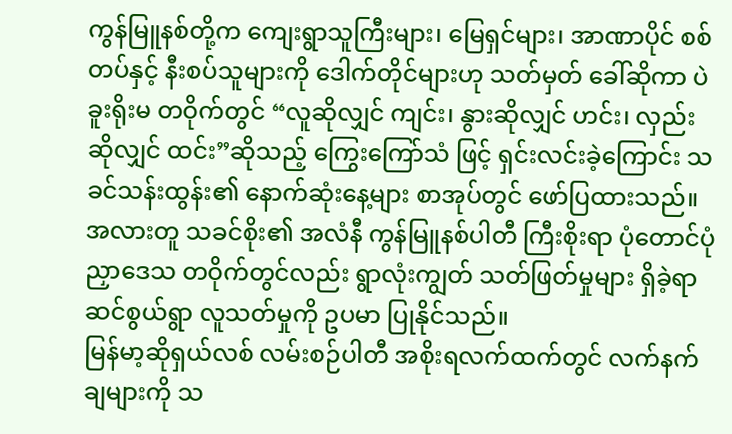ကွန်မြူနစ်တို့က ကျေးရွာသူကြီးများ၊ မြေရှင်များ၊ အာဏာပိုင် စစ်တပ်နှင့် နီးစပ်သူများကို ဒေါက်တိုင်များဟု သတ်မှတ် ခေါ်ဆိုကာ ပဲခူးရိုးမ တဝိုက်တွင် “လူဆိုလျှင် ကျင်း၊ နွားဆိုလျှင် ဟင်း၊ လှည်းဆိုလျှင် ထင်း”ဆိုသည့် ကြွေးကြော်သံ ဖြင့် ရှင်းလင်းခဲ့ကြောင်း သခင်သန်းထွန်း၏ နောက်ဆုံးနေ့များ စာအုပ်တွင် ဖော်ပြထားသည်။
အလားတူ သခင်စိုး၏ အလံနီ ကွန်မြူနစ်ပါတီ ကြီးစိုးရာ ပုံတောင်ပုံညှာဒေသ တဝိုက်တွင်လည်း ရွာလုံးကျွတ် သတ်ဖြတ်မှုများ ရှိခဲ့ရာ ဆင်စွယ်ရွာ လူသတ်မှုကို ဥပမာ ပြုနိုင်သည်။
မြန်မာ့ဆိုရှယ်လစ် လမ်းစဉ်ပါတီ အစိုးရလက်ထက်တွင် လက်နက်ချများကို သ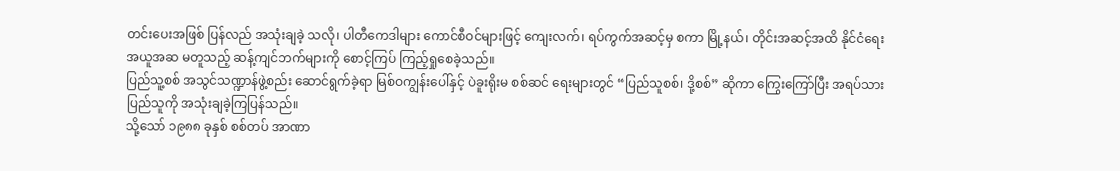တင်းပေးအဖြစ် ပြန်လည် အသုံးချခဲ့ သလို၊ ပါတီကေဒါများ ကောင်စီဝင်များဖြင့် ကျေးလက်၊ ရပ်ကွက်အဆင့်မှ စကာ မြို့နယ်၊ တိုင်းအဆင့်အထိ နိုင်ငံရေး အယူအဆ မတူသည့် ဆန့်ကျင်ဘက်များကို စောင့်ကြပ် ကြည့်ရှုစေခဲ့သည်။
ပြည်သူ့စစ် အသွင်သဏ္ဍာန်ဖွဲ့စည်း ဆောင်ရွက်ခဲ့ရာ မြစ်ဝကျွန်းပေါ်နှင့် ပဲခူးရိုးမ စစ်ဆင် ရေးများတွင် “ပြည်သူစစ်၊ ဒို့စစ်” ဆိုကာ ကြွေးကြော်ပြီး အရပ်သား ပြည်သူကို အသုံးချခဲ့ကြပြန်သည်။
သို့သော် ၁၉၈၈ ခုနှစ် စစ်တပ် အာဏာ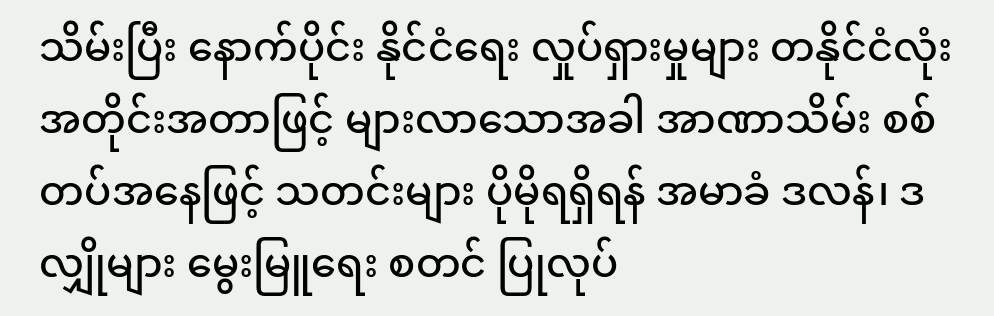သိမ်းပြီး နောက်ပိုင်း နိုင်ငံရေး လှုပ်ရှားမှုများ တနိုင်ငံလုံး အတိုင်းအတာဖြင့် များလာသောအခါ အာဏာသိမ်း စစ်တပ်အနေဖြင့် သတင်းများ ပိုမိုရရှိရန် အမာခံ ဒလန်၊ ဒလျှိုများ မွေးမြူရေး စတင် ပြုလုပ်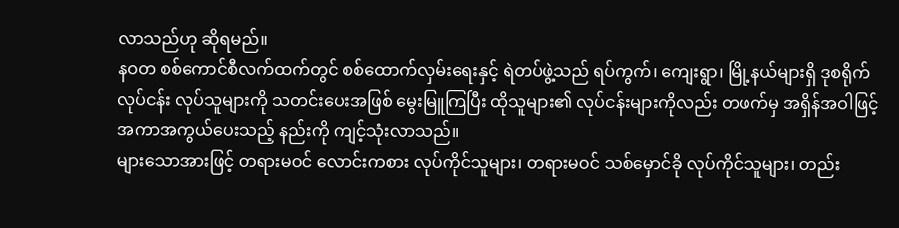လာသည်ဟု ဆိုရမည်။
နဝတ စစ်ကောင်စီလက်ထက်တွင် စစ်ထောက်လှမ်းရေးနှင့် ရဲတပ်ဖွဲ့သည် ရပ်ကွက်၊ ကျေးရွာ၊ မြို့နယ်များရှိ ဒုစရိုက် လုပ်ငန်း လုပ်သူများကို သတင်းပေးအဖြစ် မွေးမြူကြပြီး ထိုသူများ၏ လုပ်ငန်းများကိုလည်း တဖက်မှ အရှိန်အဝါဖြင့် အကာအကွယ်ပေးသည့် နည်းကို ကျင့်သုံးလာသည်။
များသောအားဖြင့် တရားမဝင် လောင်းကစား လုပ်ကိုင်သူများ၊ တရားမဝင် သစ်မှောင်ခို လုပ်ကိုင်သူများ၊ တည်း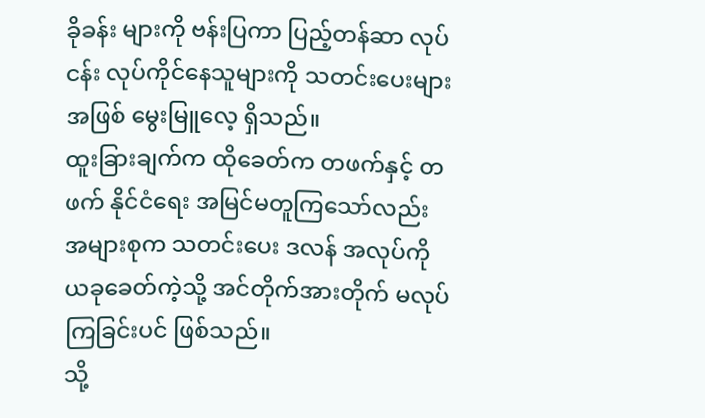ခိုခန်း များကို ဗန်းပြကာ ပြည့်တန်ဆာ လုပ်ငန်း လုပ်ကိုင်နေသူများကို သတင်းပေးများ အဖြစ် မွေးမြူလေ့ ရှိသည်။
ထူးခြားချက်က ထိုခေတ်က တဖက်နှင့် တဖက် နိုင်ငံရေး အမြင်မတူကြသော်လည်း အများစုက သတင်းပေး ဒလန် အလုပ်ကို ယခုခေတ်ကဲ့သို့ အင်တိုက်အားတိုက် မလုပ်ကြခြင်းပင် ဖြစ်သည်။
သို့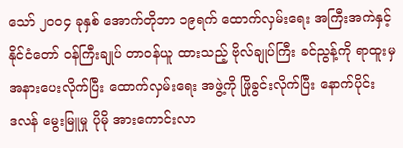သော် ၂၀၀၄ ခုနှစ် အောက်တိုဘာ ၁၉ရက် ထောက်လှမ်းရေး အကြီးအကဲနှင့် နိုင်ငံတော် ဝန်ကြီးချုပ် တာဝန်ယူ ထားသည့် ဗိုလ်ချုပ်ကြီး ခင်ညွန့်ကို ရာထူးမှ အနားပေးလိုက်ပြီး ထောက်လှမ်းရေး အဖွဲ့ကို ဖြိုခွင်းလိုက်ပြီး နောက်ပိုင်း
ဒလန် မွေးမြူမှု ပိုမို အားကောင်းလာ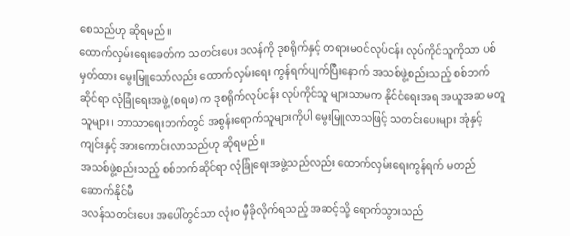စေသည်ဟု ဆိုရမည်။
ထောက်လှမ်းရေးခေတ်က သတင်းပေး ဒလန်ကို ဒုစရိုက်နှင့် တရားမဝင်လုပ်ငန်း လုပ်ကိုင်သူကိုသာ ပစ်မှတ်ထား မွေးမြူသော်လည်း ထောက်လှမ်းရေး ကွန်ရက်ပျက်ပြီးနောက် အသစ်ဖွဲ့စည်းသည့် စစ်ဘက်ဆိုင်ရာ လုံခြုံရေးအဖွဲ့ (စရဖ) က ဒုစရိုက်လုပ်ငန်း လုပ်ကိုင်သူ များသာမက နိုင်ငံရေးအရ အယူအဆ မတူသူများ၊ ဘာသာရေးဘက်တွင် အစွန်းရောက်သူများကိုပါ မွေးမြူလာသဖြင့် သတင်းပေးများ အုံနှင့်ကျင်းနှင့် အားကောင်းလာသည်ဟု ဆိုရမည်။
အသစ်ဖွဲ့စည်းသည့် စစ်ဘက်ဆိုင်ရာ လုံခြုံရေးအဖွဲ့သည်လည်း ထောက်လှမ်းရေးကွန်ရက် မတည်ဆောက်နိုင်မီ
ဒလန်သတင်းပေး အပေါ်တွင်သာ လုံးဝ မှီခိုလိုက်ရသည့် အဆင့်သို့ ရောက်သွားသည်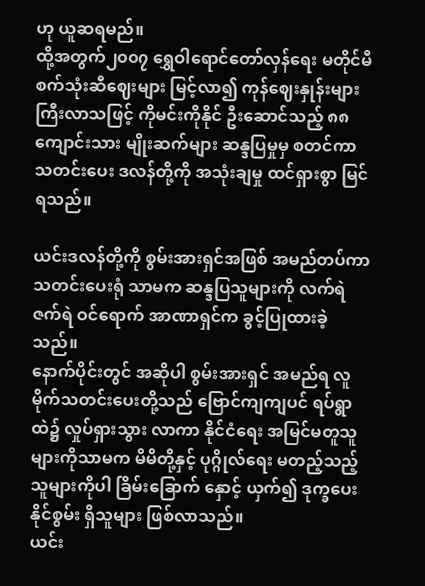ဟု ယူဆရမည်။
ထို့အတွက်၂၀၀၇ ရွှေဝါရောင်တော်လှန်ရေး မတိုင်မီ စက်သုံးဆီဈေးများ မြင့်လာ၍ ကုန်ဈေးနှုန်းများ ကြီးလာသဖြင့် ကိုမင်းကိုနိုင် ဦးဆောင်သည့် ၈၈ ကျောင်းသား မျိုးဆက်များ ဆန္ဒပြမှုမှ စတင်ကာ သတင်းပေး ဒလန်တို့ကို အသုံးချမှု ထင်ရှားစွာ မြင်ရသည်။

ယင်းဒလန်တို့ကို စွမ်းအားရှင်အဖြစ် အမည်တပ်ကာ သတင်းပေးရုံ သာမက ဆန္ဒပြသူများကို လက်ရဲဇက်ရဲ ဝင်ရောက် အာဏာရှင်က ခွင့်ပြုထားခဲ့သည်။
နောက်ပိုင်းတွင် အဆိုပါ စွမ်းအားရှင် အမည်ရ လူမိုက်သတင်းပေးတို့သည် ဗြောင်ကျကျပင် ရပ်ရွာထဲ၌ လှုပ်ရှားသွား လာကာ နိုင်ငံရေး အမြင်မတူသူများကိုသာမက မိမိတို့နှင့် ပုဂ္ဂိုလ်ရေး မတည့်သည့် သူများကိုပါ ခြိမ်းခြောက် နှောင့် ယှက်၍ ဒုက္ခပေးနိုင်စွမ်း ရှိသူများ ဖြစ်လာသည်။
ယင်း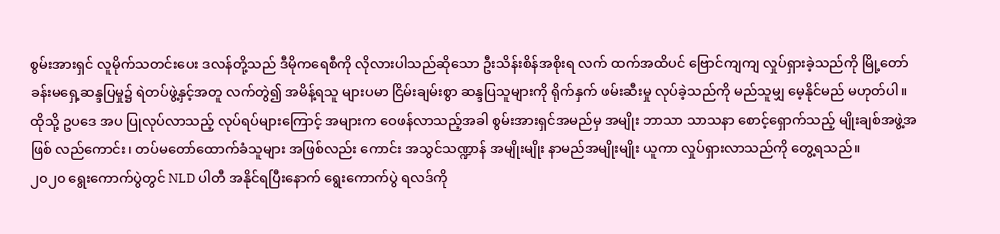စွမ်းအားရှင် လူမိုက်သတင်းပေး ဒလန်တို့သည် ဒီမိုကရေစီကို လိုလားပါသည်ဆိုသော ဦးသိန်းစိန်အစိုးရ လက် ထက်အထိပင် ဗြောင်ကျကျ လှုပ်ရှားခဲ့သည်ကို မြို့တော်ခန်းမရှေ့ဆန္ဒပြမှု၌ ရဲတပ်ဖွဲ့နှင့်အတူ လက်တွဲ၍ အမိန့်ရသူ များပမာ ငြိမ်းချမ်းစွာ ဆန္ဒပြသူများကို ရိုက်နှက် ဖမ်းဆီးမှု လုပ်ခဲ့သည်ကို မည်သူမျှ မေ့နိုင်မည် မဟုတ်ပါ။
ထိုသို့ ဥပဒေ အပ ပြုလုပ်လာသည့် လုပ်ရပ်များကြောင့် အများက ဝေဖန်လာသည့်အခါ စွမ်းအားရှင်အမည်မှ အမျိုး ဘာသာ သာသနာ စောင့်ရှောက်သည့် မျိုးချစ်အဖွဲ့အဖြစ် လည်ကောင်း၊ တပ်မတော်ထောက်ခံသူများ အဖြစ်လည်း ကောင်း အသွင်သဏ္ဍာန် အမျိုးမျိုး နာမည်အမျိုးမျိုး ယူကာ လှုပ်ရှားလာသည်ကို တွေ့ရသည်။
၂၀၂၀ ရွေးကောက်ပွဲတွင် NLD ပါတီ အနိုင်ရပြီးနောက် ရွေးကောက်ပွဲ ရလဒ်ကို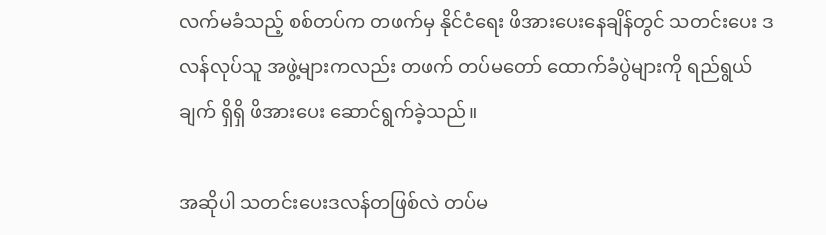လက်မခံသည့် စစ်တပ်က တဖက်မှ နိုင်ငံရေး ဖိအားပေးနေချိန်တွင် သတင်းပေး ဒလန်လုပ်သူ အဖွဲ့များကလည်း တဖက် တပ်မတော် ထောက်ခံပွဲများကို ရည်ရွယ်ချက် ရှိရှိ ဖိအားပေး ဆောင်ရွက်ခဲ့သည်။

အဆိုပါ သတင်းပေးဒလန်တဖြစ်လဲ တပ်မ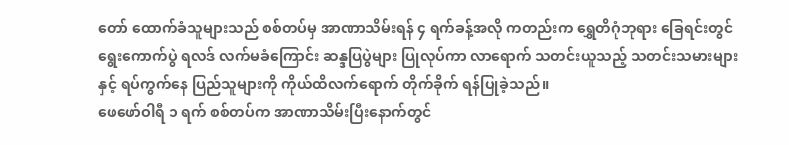တော် ထောက်ခံသူများသည် စစ်တပ်မှ အာဏာသိမ်းရန် ၄ ရက်ခန့်အလို ကတည်းက ရွှေတိဂုံဘုရား ခြေရင်းတွင် ရွေးကောက်ပွဲ ရလဒ် လက်မခံကြောင်း ဆန္ဒပြပွဲများ ပြုလုပ်ကာ လာရောက် သတင်းယူသည့် သတင်းသမားများနှင့် ရပ်ကွက်နေ ပြည်သူများကို ကိုယ်ထိလက်ရောက် တိုက်ခိုက် ရန်ပြုခဲ့သည်။
ဖေဖော်ဝါရီ ၁ ရက် စစ်တပ်က အာဏာသိမ်းပြီးနောက်တွင်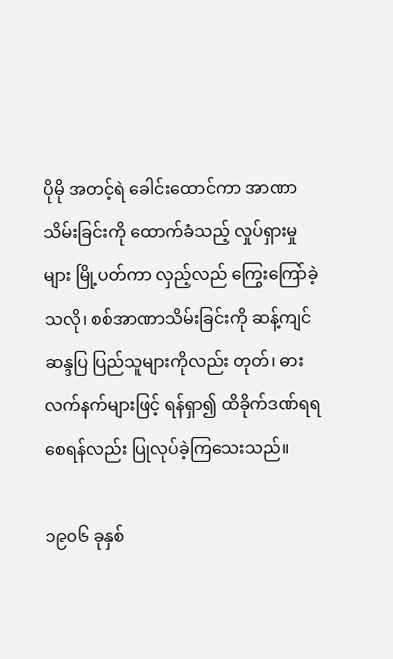ပိုမို အတင့်ရဲ ခေါင်းထောင်ကာ အာဏာသိမ်းခြင်းကို ထောက်ခံသည့် လှုပ်ရှားမှုများ မြို့ပတ်ကာ လှည့်လည် ကြွေးကြော်ခဲ့သလို၊ စစ်အာဏာသိမ်းခြင်းကို ဆန့်ကျင်ဆန္ဒပြ ပြည်သူများကိုလည်း တုတ်၊ ဓား လက်နက်များဖြင့် ရန်ရှာ၍ ထိခိုက်ဒဏ်ရရစေရန်လည်း ပြုလုပ်ခဲ့ကြသေးသည်။

၁၉၀၆ ခုနှစ်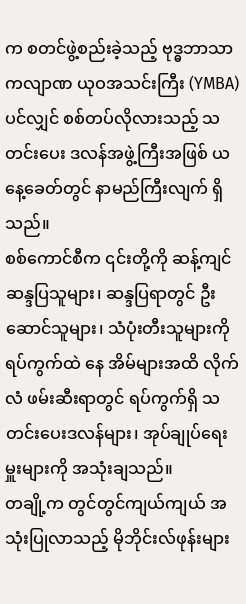က စတင်ဖွဲ့စည်းခဲ့သည့် ဗုဒ္ဓဘာသာ ကလျာဏ ယုဝအသင်းကြီး (YMBA) ပင်လျှင် စစ်တပ်လိုလားသည့် သတင်းပေး ဒလန်အဖွဲ့ကြီးအဖြစ် ယနေ့ခေတ်တွင် နာမည်ကြီးလျက် ရှိသည်။
စစ်ကောင်စီက ၎င်းတို့ကို ဆန့်ကျင်ဆန္ဒပြသူများ၊ ဆန္ဒပြရာတွင် ဦးဆောင်သူများ၊ သံပုံးတီးသူများကို ရပ်ကွက်ထဲ နေ အိမ်များအထိ လိုက်လံ ဖမ်းဆီးရာတွင် ရပ်ကွက်ရှိ သတင်းပေးဒလန်များ၊ အုပ်ချုပ်ရေးမှူးများကို အသုံးချသည်။
တချို့က တွင်တွင်ကျယ်ကျယ် အသုံးပြုလာသည့် မိုဘိုင်းလ်ဖုန်းများ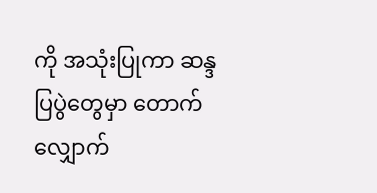ကို အသုံးပြုကာ ဆန္ဒပြပွဲတွေမှာ တောက် လျှောက်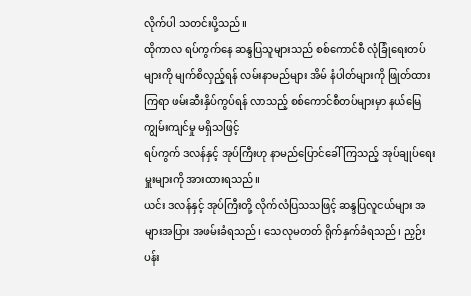လိုက်ပါ သတင်းပို့သည်။
ထိုကာလ ရပ်ကွက်နေ ဆန္ဒပြသူများသည် စစ်ကောင်စီ လုံခြုံရေးတပ်များကို မျက်စိလှည့်ရန် လမ်းနာမည်များ အိမ် နံပါတ်များကို ဖြုတ်ထားကြရာ ဖမ်းဆီးနှိပ်ကွပ်ရန် လာသည့် စစ်ကောင်စီတပ်များမှာ နယ်မြေကျွမ်းကျင်မှု မရှိသဖြင့်
ရပ်ကွက် ဒလန်နှင့် အုပ်ကြီးဟု နာမည်ပြောင်ခေါ်ကြသည့် အုပ်ချုပ်ရေးမှူးများကို အားထားရသည်။
ယင်း ဒလန်နှင့် အုပ်ကြီးတို့ လိုက်လံပြသသဖြင့် ဆန္ဒပြလူငယ်များ အများအပြား အဖမ်းခံရသည်၊ သေလုမတတ် ရိုက်နှက်ခံရသည်၊ ညှဉ်းပန်း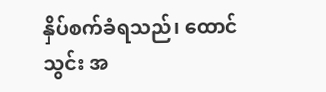နှိပ်စက်ခံရသည်၊ ထောင်သွင်း အ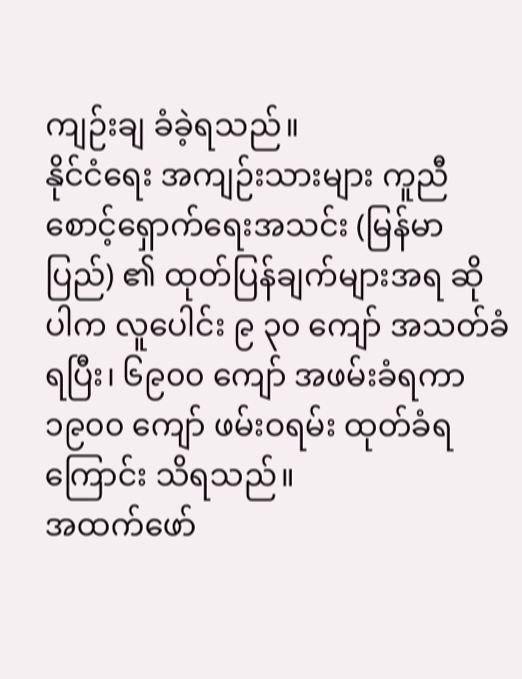ကျဉ်းချ ခံခဲ့ရသည်။
နိုင်ငံရေး အကျဉ်းသားများ ကူညီစောင့်ရှောက်ရေးအသင်း (မြန်မာပြည်) ၏ ထုတ်ပြန်ချက်များအရ ဆိုပါက လူပေါင်း ၉ ၃၀ ကျော် အသတ်ခံရပြီး၊ ၆၉၀၀ ကျော် အဖမ်းခံရကာ ၁၉၀၀ ကျော် ဖမ်းဝရမ်း ထုတ်ခံရကြောင်း သိရသည်။
အထက်ဖော်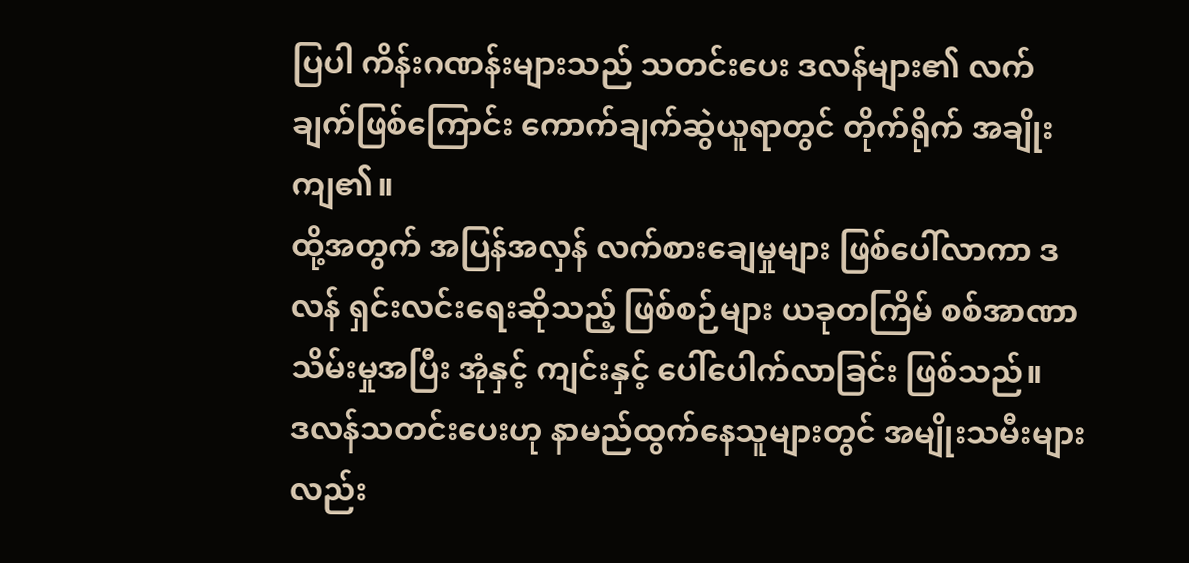ပြပါ ကိန်းဂဏန်းများသည် သတင်းပေး ဒလန်များ၏ လက်ချက်ဖြစ်ကြောင်း ကောက်ချက်ဆွဲယူရာတွင် တိုက်ရိုက် အချိုးကျ၏။
ထို့အတွက် အပြန်အလှန် လက်စားချေမှုများ ဖြစ်ပေါ်လာကာ ဒလန် ရှင်းလင်းရေးဆိုသည့် ဖြစ်စဉ်များ ယခုတကြိမ် စစ်အာဏာသိမ်းမှုအပြီး အုံနှင့် ကျင်းနှင့် ပေါ်ပေါက်လာခြင်း ဖြစ်သည်။
ဒလန်သတင်းပေးဟု နာမည်ထွက်နေသူများတွင် အမျိုးသမီးများလည်း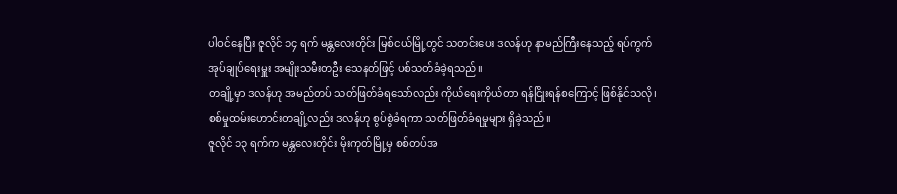ပါဝင်နေပြီး ဇူလိုင် ၁၄ ရက် မန္တလေးတိုင်း မြစ်ငယ်မြို့တွင် သတင်းပေး ဒလန်ဟု နာမည်ကြီးနေသည့် ရပ်ကွက် အုပ်ချုပ်ရေးမှူး အမျိုးသမီးတဦး သေနတ်ဖြင့် ပစ်သတ်ခံခဲ့ရသည်။
တချို့မှာ ဒလန်ဟု အမည်တပ် သတ်ဖြတ်ခံရသော်လည်း ကိုယ်ရေးကိုယ်တာ ရန်ငြိုးရန်စကြောင့် ဖြစ်နိုင်သလို၊ စစ်မှုထမ်းဟောင်းတချို့လည်း ဒလန်ဟု စွပ်စွဲခံရကာ သတ်ဖြတ်ခံရမှုများ ရှိခဲ့သည်။
ဇူလိုင် ၁၃ ရက်က မန္တလေးတိုင်း မိုးကုတ်မြို့မှ စစ်တပ်အ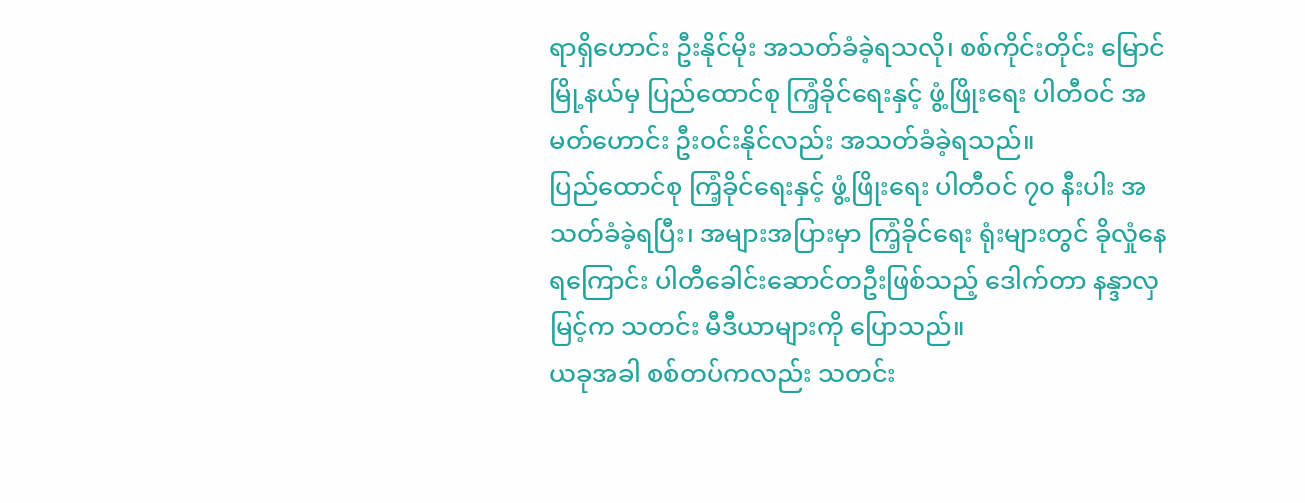ရာရှိဟောင်း ဦးနိုင်မိုး အသတ်ခံခဲ့ရသလို၊ စစ်ကိုင်းတိုင်း မြောင်မြို့နယ်မှ ပြည်ထောင်စု ကြံ့ခိုင်ရေးနှင့် ဖွံ့ဖြိုးရေး ပါတီဝင် အမတ်ဟောင်း ဦးဝင်းနိုင်လည်း အသတ်ခံခဲ့ရသည်။
ပြည်ထောင်စု ကြံ့ခိုင်ရေးနှင့် ဖွံ့ဖြိုးရေး ပါတီဝင် ၇၀ နီးပါး အသတ်ခံခဲ့ရပြီး၊ အများအပြားမှာ ကြံ့ခိုင်ရေး ရုံးများတွင် ခိုလှုံနေရကြောင်း ပါတီခေါင်းဆောင်တဦးဖြစ်သည့် ဒေါက်တာ နန္ဒာလှမြင့်က သတင်း မီဒီယာများကို ပြောသည်။
ယခုအခါ စစ်တပ်ကလည်း သတင်း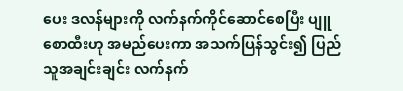ပေး ဒလန်များကို လက်နက်ကိုင်ဆောင်စေပြီး ပျူစောထီးဟု အမည်ပေးကာ အသက်ပြန်သွင်း၍ ပြည်သူအချင်းချင်း လက်နက်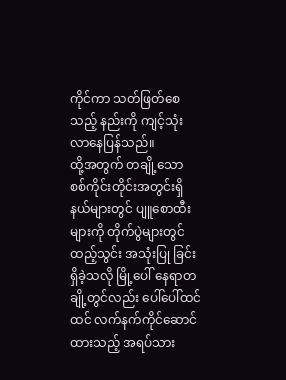ကိုင်ကာ သတ်ဖြတ်စေသည့် နည်းကို ကျင့်သုံးလာနေပြန်သည်။
ထို့အတွက် တချို့သော စစ်ကိုင်းတိုင်းအတွင်းရှိ နယ်များတွင် ပျူစောထီးများကို တိုက်ပွဲများတွင် ထည့်သွင်း အသုံးပြု ခြင်းရှိခဲ့သလို မြို့ပေါ် နေရာတချို့တွင်လည်း ပေါ်ပေါ်ထင်ထင် လက်နက်ကိုင်ဆောင်ထားသည့် အရပ်သား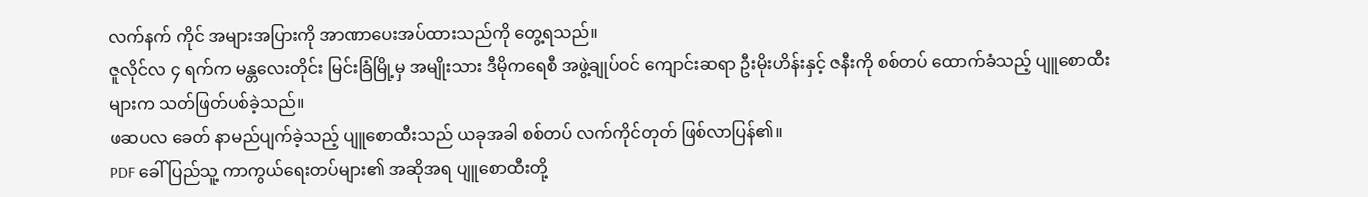လက်နက် ကိုင် အများအပြားကို အာဏာပေးအပ်ထားသည်ကို တွေ့ရသည်။
ဇူလိုင်လ ၄ ရက်က မန္တလေးတိုင်း မြင်းခြံမြို့မှ အမျိုးသား ဒီမိုကရေစီ အဖွဲ့ချုပ်ဝင် ကျောင်းဆရာ ဦးမိုးဟိန်းနှင့် ဇနီးကို စစ်တပ် ထောက်ခံသည့် ပျူစောထီးများက သတ်ဖြတ်ပစ်ခဲ့သည်။
ဖဆပလ ခေတ် နာမည်ပျက်ခဲ့သည့် ပျူစောထီးသည် ယခုအခါ စစ်တပ် လက်ကိုင်တုတ် ဖြစ်လာပြန်၏။
PDF ခေါ် ပြည်သူ့ ကာကွယ်ရေးတပ်များ၏ အဆိုအရ ပျူစောထီးတို့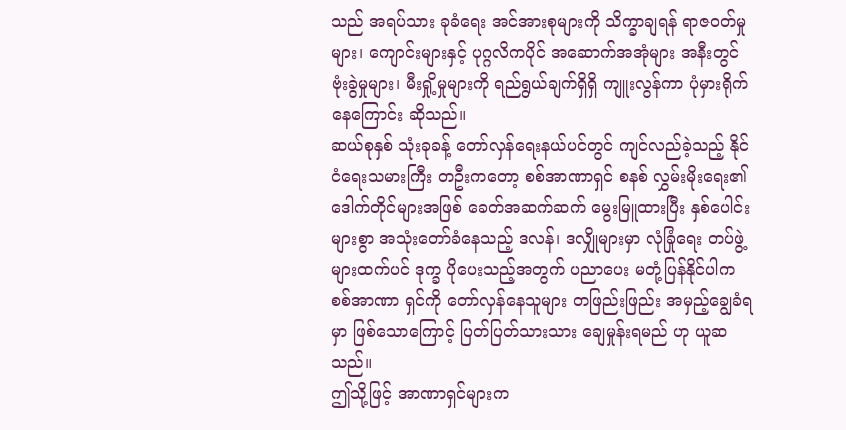သည် အရပ်သား ခုခံရေး အင်အားစုများကို သိက္ခာချရန် ရာဇဝတ်မှုများ၊ ကျောင်းများနှင့် ပုဂ္ဂလိကပိုင် အဆောက်အအုံများ အနီးတွင် ဗုံးခွဲမှုများ၊ မီးရှို့မှုများကို ရည်ရွယ်ချက်ရှိရှိ ကျူးလွန်ကာ ပုံမှားရိုက်နေကြောင်း ဆိုသည်။
ဆယ်စုနှစ် သုံးခုခန့် တော်လှန်ရေးနယ်ပင်တွင် ကျင်လည်ခဲ့သည့် နိုင်ငံရေးသမားကြီး တဦးကတော့ စစ်အာဏာရှင် စနစ် လွှမ်းမိုးရေး၏ ဒေါက်တိုင်များအဖြစ် ခေတ်အဆက်ဆက် မွေးမြူထားပြီး နှစ်ပေါင်းများစွာ အသုံးတော်ခံနေသည့် ဒလန်၊ ဒလျှိုများမှာ လုံခြုံရေး တပ်ဖွဲ့များထက်ပင် ဒုက္ခ ပိုပေးသည့်အတွက် ပညာပေး မတုံ့ပြန်နိုင်ပါက စစ်အာဏာ ရှင်ကို တော်လှန်နေသူများ တဖြည်းဖြည်း အမှည့်ချွေခံရမှာ ဖြစ်သောကြောင့် ပြတ်ပြတ်သားသား ချေမှုန်းရမည် ဟု ယူဆသည်။
ဤသို့ဖြင့် အာဏာရှင်များက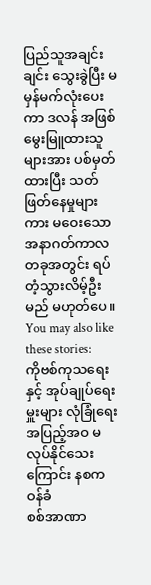ပြည်သူအချင်းချင်း သွေးခွဲပြီး မမှန်မက်လုံးပေးကာ ဒလန် အဖြစ် မွေးမြူထားသူများအား ပစ်မှတ်ထားပြီး သတ်ဖြတ်နေမှုများကား မဝေးသော အနာဂတ်ကာလတခုအတွင်း ရပ်တံ့သွားလိမ့်ဦးမည် မဟုတ်ပေ။
You may also like these stories:
ကိုဗစ်ကုသရေးနှင့် အုပ်ချုပ်ရေးမှူးများ လုံခြုံရေး အပြည့်အဝ မလုပ်နိုင်သေးကြောင်း နစက ဝန်ခံ
စစ်အာဏာ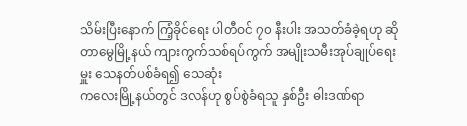သိမ်းပြီးနောက် ကြံ့ခိုင်ရေး ပါတီဝင် ၇၀ နီးပါး အသတ်ခံခဲ့ရဟု ဆို
တာမွေမြို့နယ် ကျားကွက်သစ်ရပ်ကွက် အမျိုးသမီးအုပ်ချုပ်ရေးမှူး သေနတ်ပစ်ခံရ၍ သေဆုံး
ကလေးမြို့နယ်တွင် ဒလန်ဟု စွပ်စွဲခံရသူ နှစ်ဦး ဓါးဒဏ်ရာ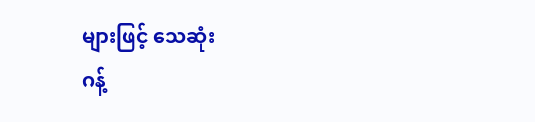များဖြင့် သေဆုံး
ဂန့်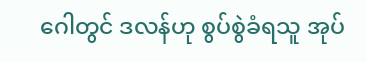ဂေါတွင် ဒလန်ဟု စွပ်စွဲခံရသူ အုပ်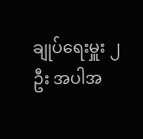ချုပ်ရေးမှူး ၂ ဦး အပါအ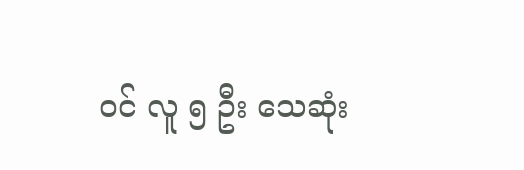ဝင် လူ ၅ ဦး သေဆုံး